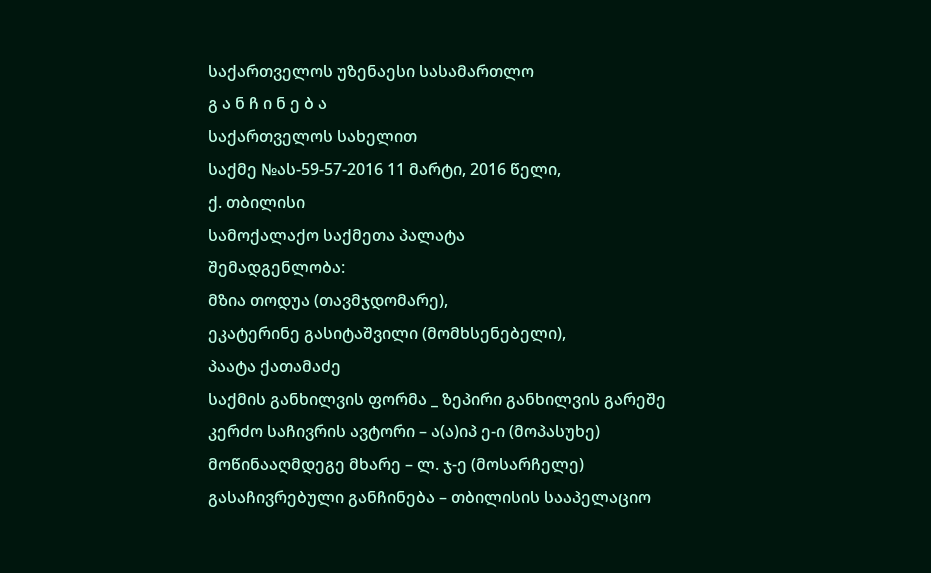საქართველოს უზენაესი სასამართლო
გ ა ნ ჩ ი ნ ე ბ ა
საქართველოს სახელით
საქმე №ას-59-57-2016 11 მარტი, 2016 წელი,
ქ. თბილისი
სამოქალაქო საქმეთა პალატა
შემადგენლობა:
მზია თოდუა (თავმჯდომარე),
ეკატერინე გასიტაშვილი (მომხსენებელი),
პაატა ქათამაძე
საქმის განხილვის ფორმა _ ზეპირი განხილვის გარეშე
კერძო საჩივრის ავტორი – ა(ა)იპ ე-ი (მოპასუხე)
მოწინააღმდეგე მხარე – ლ. ჯ-ე (მოსარჩელე)
გასაჩივრებული განჩინება – თბილისის სააპელაციო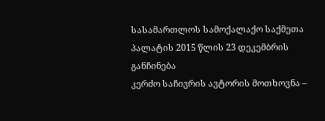სასამართლოს სამოქალაქო საქმეთა პალატის 2015 წლის 23 დეკემბრის განჩინება
კერძო საჩივრის ავტორის მოთხოვნა –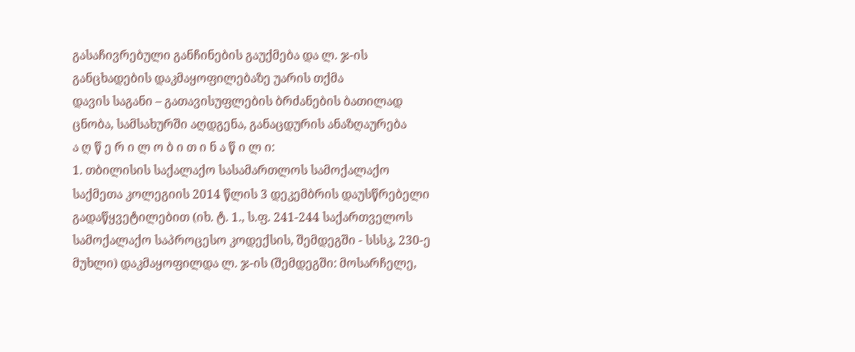გასაჩივრებული განჩინების გაუქმება და ლ. ჯ-ის განცხადების დაკმაყოფილებაზე უარის თქმა
დავის საგანი – გათავისუფლების ბრძანების ბათილად ცნობა, სამსახურში აღდგენა, განაცდურის ანაზღაურება
ა ღ წ ე რ ი ლ ო ბ ი თ ი ნ ა წ ი ლ ი:
1. თბილისის საქალაქო სასამართლოს სამოქალაქო საქმეთა კოლეგიის 2014 წლის 3 დეკემბრის დაუსწრებელი გადაწყვეტილებით (იხ. ტ. 1., ს.ფ. 241-244 საქართველოს სამოქალაქო საპროცესო კოდექსის, შემდეგში - სსსკ, 230-ე მუხლი) დაკმაყოფილდა ლ. ჯ-ის (შემდეგში: მოსარჩელე,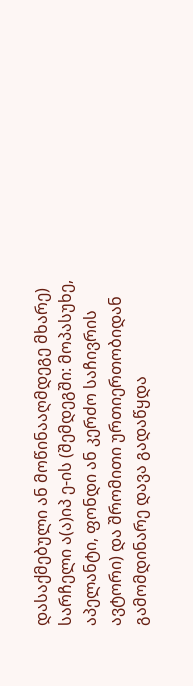დასაქმებული ან მოწინააღმდეგე მხარე) სარჩელი ა(ა)იპ ე-ის (შემდეგში: მოპასუხე, აპელანტი, ფონდი ან კერძო საჩივრის ავტორი) და შრომითი ურთიერთობიდან გამომდინარე დავა გადაწყდა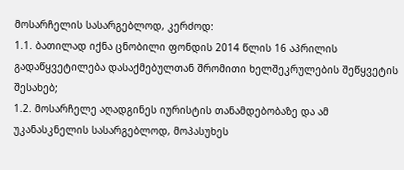მოსარჩელის სასარგებლოდ, კერძოდ:
1.1. ბათილად იქნა ცნობილი ფონდის 2014 წლის 16 აპრილის გადაწყვეტილება დასაქმებულთან შრომითი ხელშეკრულების შეწყვეტის შესახებ;
1.2. მოსარჩელე აღადგინეს იურისტის თანამდებობაზე და ამ უკანასკნელის სასარგებლოდ, მოპასუხეს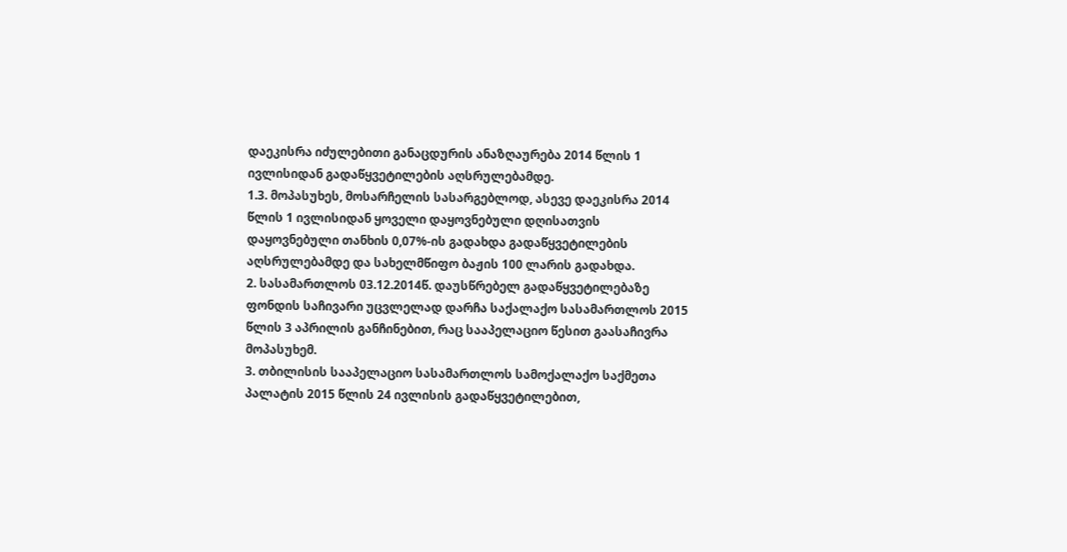დაეკისრა იძულებითი განაცდურის ანაზღაურება 2014 წლის 1 ივლისიდან გადაწყვეტილების აღსრულებამდე.
1.3. მოპასუხეს, მოსარჩელის სასარგებლოდ, ასევე დაეკისრა 2014 წლის 1 ივლისიდან ყოველი დაყოვნებული დღისათვის დაყოვნებული თანხის 0,07%-ის გადახდა გადაწყვეტილების აღსრულებამდე და სახელმწიფო ბაჟის 100 ლარის გადახდა.
2. სასამართლოს 03.12.2014წ. დაუსწრებელ გადაწყვეტილებაზე ფონდის საჩივარი უცვლელად დარჩა საქალაქო სასამართლოს 2015 წლის 3 აპრილის განჩინებით, რაც სააპელაციო წესით გაასაჩივრა მოპასუხემ.
3. თბილისის სააპელაციო სასამართლოს სამოქალაქო საქმეთა პალატის 2015 წლის 24 ივლისის გადაწყვეტილებით,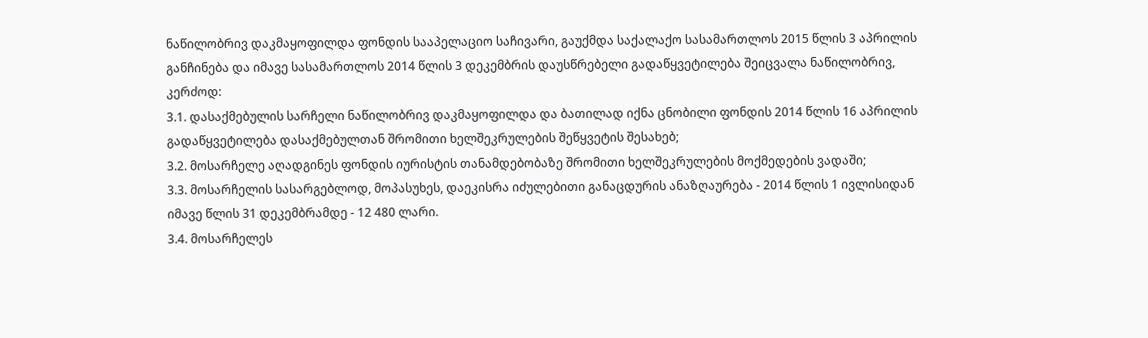ნაწილობრივ დაკმაყოფილდა ფონდის სააპელაციო საჩივარი, გაუქმდა საქალაქო სასამართლოს 2015 წლის 3 აპრილის განჩინება და იმავე სასამართლოს 2014 წლის 3 დეკემბრის დაუსწრებელი გადაწყვეტილება შეიცვალა ნაწილობრივ, კერძოდ:
3.1. დასაქმებულის სარჩელი ნაწილობრივ დაკმაყოფილდა და ბათილად იქნა ცნობილი ფონდის 2014 წლის 16 აპრილის გადაწყვეტილება დასაქმებულთან შრომითი ხელშეკრულების შეწყვეტის შესახებ;
3.2. მოსარჩელე აღადგინეს ფონდის იურისტის თანამდებობაზე შრომითი ხელშეკრულების მოქმედების ვადაში;
3.3. მოსარჩელის სასარგებლოდ, მოპასუხეს, დაეკისრა იძულებითი განაცდურის ანაზღაურება - 2014 წლის 1 ივლისიდან იმავე წლის 31 დეკემბრამდე - 12 480 ლარი.
3.4. მოსარჩელეს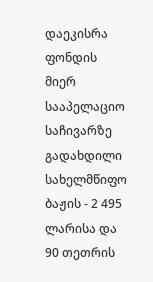დაეკისრა ფონდის მიერ სააპელაციო საჩივარზე გადახდილი სახელმწიფო ბაჟის - 2 495 ლარისა და 90 თეთრის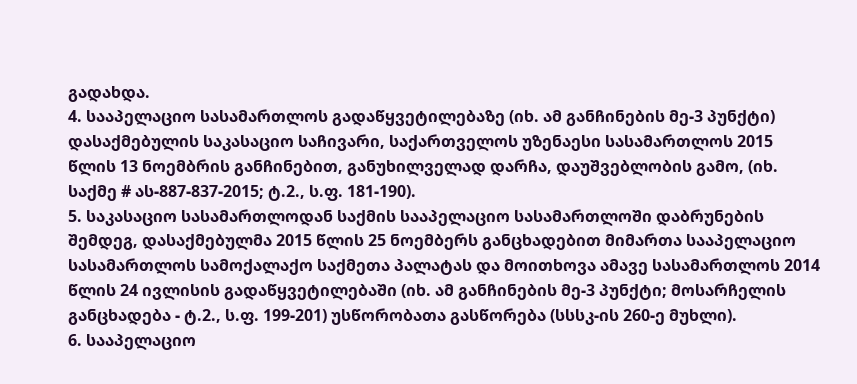გადახდა.
4. სააპელაციო სასამართლოს გადაწყვეტილებაზე (იხ. ამ განჩინების მე-3 პუნქტი) დასაქმებულის საკასაციო საჩივარი, საქართველოს უზენაესი სასამართლოს 2015 წლის 13 ნოემბრის განჩინებით, განუხილველად დარჩა, დაუშვებლობის გამო, (იხ. საქმე # ას-887-837-2015; ტ.2., ს.ფ. 181-190).
5. საკასაციო სასამართლოდან საქმის სააპელაციო სასამართლოში დაბრუნების შემდეგ, დასაქმებულმა 2015 წლის 25 ნოემბერს განცხადებით მიმართა სააპელაციო სასამართლოს სამოქალაქო საქმეთა პალატას და მოითხოვა ამავე სასამართლოს 2014 წლის 24 ივლისის გადაწყვეტილებაში (იხ. ამ განჩინების მე-3 პუნქტი; მოსარჩელის განცხადება - ტ.2., ს.ფ. 199-201) უსწორობათა გასწორება (სსსკ-ის 260-ე მუხლი).
6. სააპელაციო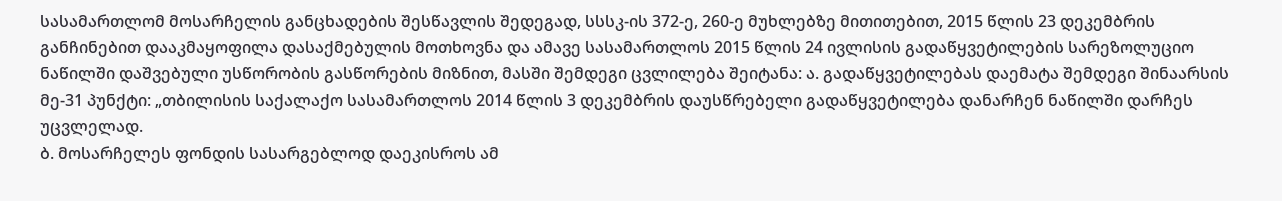სასამართლომ მოსარჩელის განცხადების შესწავლის შედეგად, სსსკ-ის 372-ე, 260-ე მუხლებზე მითითებით, 2015 წლის 23 დეკემბრის განჩინებით დააკმაყოფილა დასაქმებულის მოთხოვნა და ამავე სასამართლოს 2015 წლის 24 ივლისის გადაწყვეტილების სარეზოლუციო ნაწილში დაშვებული უსწორობის გასწორების მიზნით, მასში შემდეგი ცვლილება შეიტანა: ა. გადაწყვეტილებას დაემატა შემდეგი შინაარსის მე-31 პუნქტი: „თბილისის საქალაქო სასამართლოს 2014 წლის 3 დეკემბრის დაუსწრებელი გადაწყვეტილება დანარჩენ ნაწილში დარჩეს უცვლელად.
ბ. მოსარჩელეს ფონდის სასარგებლოდ დაეკისროს ამ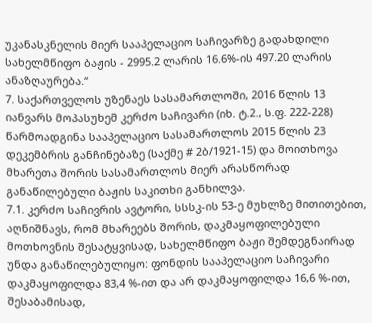უკანასკნელის მიერ სააპელაციო საჩივარზე გადახდილი სახელმწიფო ბაჟის - 2995.2 ლარის 16.6%-ის 497.20 ლარის ანაზღაურება.“
7. საქართველოს უზენაეს სასამართლოში, 2016 წლის 13 იანვარს მოპასუხემ კერძო საჩივარი (იხ. ტ.2., ს.ფ. 222-228) წარმოადგინა სააპელაციო სასამართლოს 2015 წლის 23 დეკემბრის განჩინებაზე (საქმე # 2ბ/1921-15) და მოითხოვა მხარეთა შორის სასამართლოს მიერ არასწორად განაწილებული ბაჟის საკითხი განხილვა.
7.1. კერძო საჩივრის ავტორი, სსსკ-ის 53-ე მუხლზე მითითებით, აღნიშნავს, რომ მხარეებს შორის, დაკმაყოფილებული მოთხოვნის შესატყვისად, სახელმწიფო ბაჟი შემდეგნაირად უნდა განაწილებულიყო: ფონდის სააპელაციო საჩივარი დაკმაყოფილდა 83,4 %-ით და არ დაკმაყოფილდა 16,6 %-ით, შესაბამისად,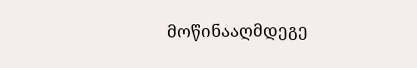მოწინააღმდეგე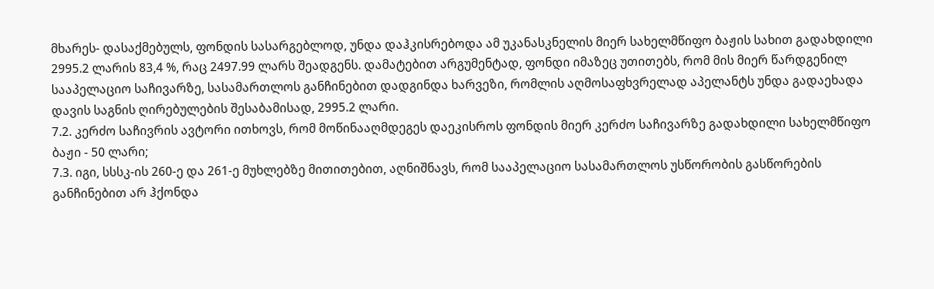მხარეს- დასაქმებულს, ფონდის სასარგებლოდ, უნდა დაჰკისრებოდა ამ უკანასკნელის მიერ სახელმწიფო ბაჟის სახით გადახდილი 2995.2 ლარის 83,4 %, რაც 2497.99 ლარს შეადგენს. დამატებით არგუმენტად, ფონდი იმაზეც უთითებს, რომ მის მიერ წარდგენილ სააპელაციო საჩივარზე, სასამართლოს განჩინებით დადგინდა ხარვეზი, რომლის აღმოსაფხვრელად აპელანტს უნდა გადაეხადა დავის საგნის ღირებულების შესაბამისად, 2995.2 ლარი.
7.2. კერძო საჩივრის ავტორი ითხოვს, რომ მოწინააღმდეგეს დაეკისროს ფონდის მიერ კერძო საჩივარზე გადახდილი სახელმწიფო ბაჟი - 50 ლარი;
7.3. იგი, სსსკ-ის 260-ე და 261-ე მუხლებზე მითითებით, აღნიშნავს, რომ სააპელაციო სასამართლოს უსწორობის გასწორების განჩინებით არ ჰქონდა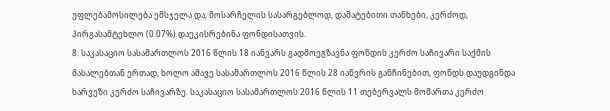უფლებამოსილება ემსჯელა და, მოსარჩელის სასარგებლოდ, დამატებითი თანხები, კერძოდ, პირგასამტეხლო (0.07%) დაეკისრებინა ფონდისათვის.
8. საკასაციო სასამართლოს 2016 წლის 18 იანვარს გადმოეგზავნა ფონდის კერძო საჩივარი საქმის მასალებთან ერთად, ხოლო ამავე სასამართლოს 2016 წლის 28 იანვრის განჩინებით, ფონდს დაუდგინდა ხარვეზი კერძო საჩივარზე. საკასაციო სასამართლოს 2016 წლის 11 თებერვალს მომართა კერძო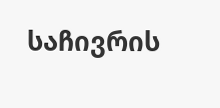საჩივრის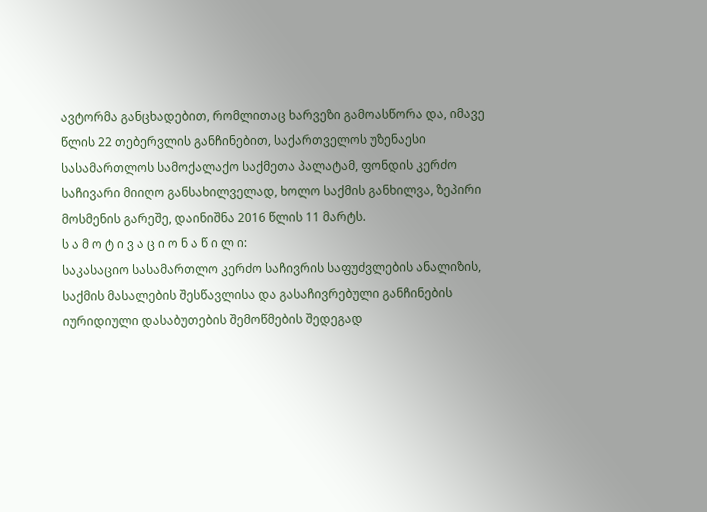ავტორმა განცხადებით, რომლითაც ხარვეზი გამოასწორა და, იმავე წლის 22 თებერვლის განჩინებით, საქართველოს უზენაესი სასამართლოს სამოქალაქო საქმეთა პალატამ, ფონდის კერძო საჩივარი მიიღო განსახილველად, ხოლო საქმის განხილვა, ზეპირი მოსმენის გარეშე, დაინიშნა 2016 წლის 11 მარტს.
ს ა მ ო ტ ი ვ ა ც ი ო ნ ა წ ი ლ ი:
საკასაციო სასამართლო კერძო საჩივრის საფუძვლების ანალიზის, საქმის მასალების შესწავლისა და გასაჩივრებული განჩინების იურიდიული დასაბუთების შემოწმების შედეგად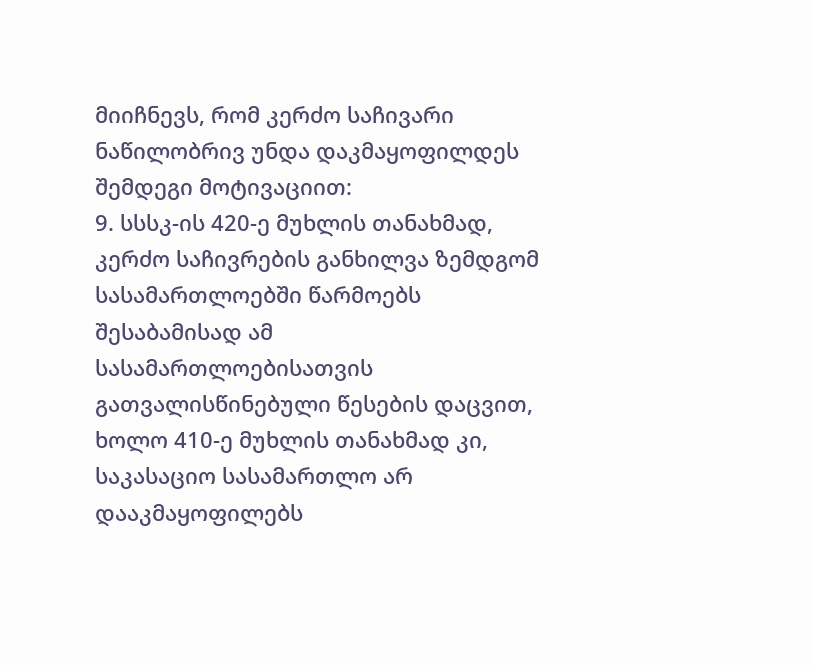მიიჩნევს, რომ კერძო საჩივარი ნაწილობრივ უნდა დაკმაყოფილდეს შემდეგი მოტივაციით:
9. სსსკ-ის 420-ე მუხლის თანახმად, კერძო საჩივრების განხილვა ზემდგომ სასამართლოებში წარმოებს შესაბამისად ამ სასამართლოებისათვის გათვალისწინებული წესების დაცვით, ხოლო 410-ე მუხლის თანახმად კი, საკასაციო სასამართლო არ დააკმაყოფილებს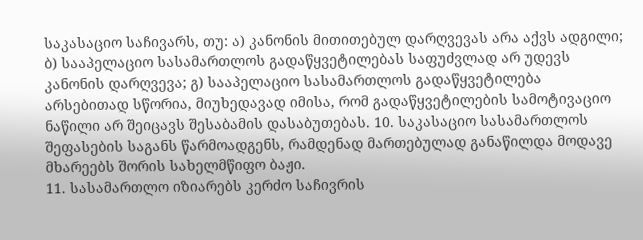საკასაციო საჩივარს, თუ: ა) კანონის მითითებულ დარღვევას არა აქვს ადგილი; ბ) სააპელაციო სასამართლოს გადაწყვეტილებას საფუძვლად არ უდევს კანონის დარღვევა; გ) სააპელაციო სასამართლოს გადაწყვეტილება არსებითად სწორია, მიუხედავად იმისა, რომ გადაწყვეტილების სამოტივაციო ნაწილი არ შეიცავს შესაბამის დასაბუთებას. 10. საკასაციო სასამართლოს შეფასების საგანს წარმოადგენს, რამდენად მართებულად განაწილდა მოდავე მხარეებს შორის სახელმწიფო ბაჟი.
11. სასამართლო იზიარებს კერძო საჩივრის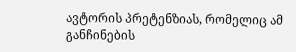ავტორის პრეტენზიას, რომელიც ამ განჩინების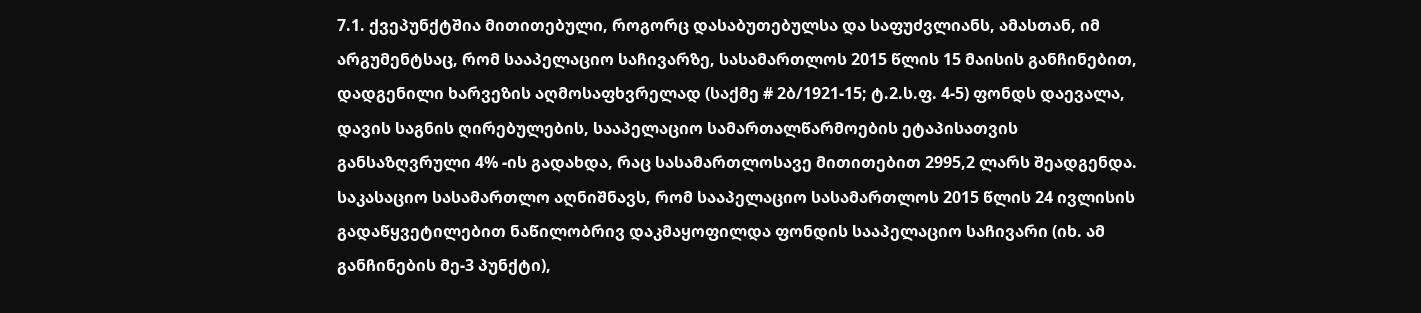7.1. ქვეპუნქტშია მითითებული, როგორც დასაბუთებულსა და საფუძვლიანს, ამასთან, იმ არგუმენტსაც, რომ სააპელაციო საჩივარზე, სასამართლოს 2015 წლის 15 მაისის განჩინებით, დადგენილი ხარვეზის აღმოსაფხვრელად (საქმე # 2ბ/1921-15; ტ.2.ს.ფ. 4-5) ფონდს დაევალა, დავის საგნის ღირებულების, სააპელაციო სამართალწარმოების ეტაპისათვის განსაზღვრული 4% -ის გადახდა, რაც სასამართლოსავე მითითებით 2995,2 ლარს შეადგენდა. საკასაციო სასამართლო აღნიშნავს, რომ სააპელაციო სასამართლოს 2015 წლის 24 ივლისის გადაწყვეტილებით ნაწილობრივ დაკმაყოფილდა ფონდის სააპელაციო საჩივარი (იხ. ამ განჩინების მე-3 პუნქტი),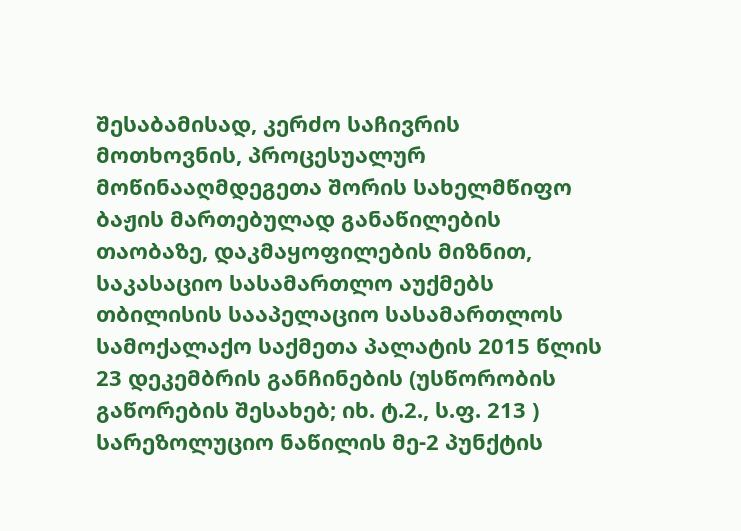შესაბამისად, კერძო საჩივრის მოთხოვნის, პროცესუალურ მოწინააღმდეგეთა შორის სახელმწიფო ბაჟის მართებულად განაწილების თაობაზე, დაკმაყოფილების მიზნით, საკასაციო სასამართლო აუქმებს თბილისის სააპელაციო სასამართლოს სამოქალაქო საქმეთა პალატის 2015 წლის 23 დეკემბრის განჩინების (უსწორობის გაწორების შესახებ; იხ. ტ.2., ს.ფ. 213 ) სარეზოლუციო ნაწილის მე-2 პუნქტის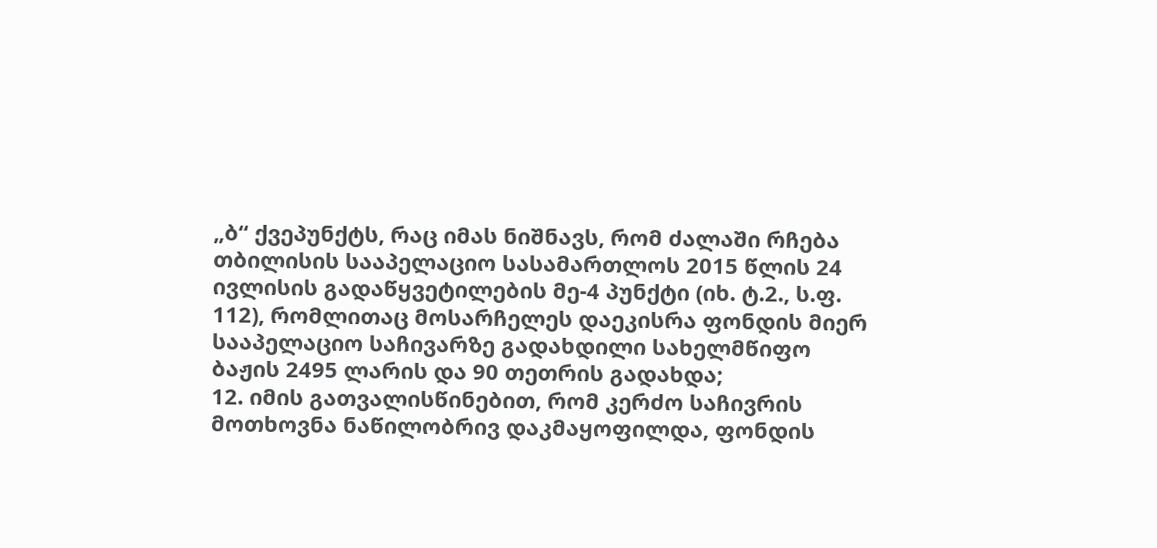„ბ“ ქვეპუნქტს, რაც იმას ნიშნავს, რომ ძალაში რჩება თბილისის სააპელაციო სასამართლოს 2015 წლის 24 ივლისის გადაწყვეტილების მე-4 პუნქტი (იხ. ტ.2., ს.ფ. 112), რომლითაც მოსარჩელეს დაეკისრა ფონდის მიერ სააპელაციო საჩივარზე გადახდილი სახელმწიფო ბაჟის 2495 ლარის და 90 თეთრის გადახდა;
12. იმის გათვალისწინებით, რომ კერძო საჩივრის მოთხოვნა ნაწილობრივ დაკმაყოფილდა, ფონდის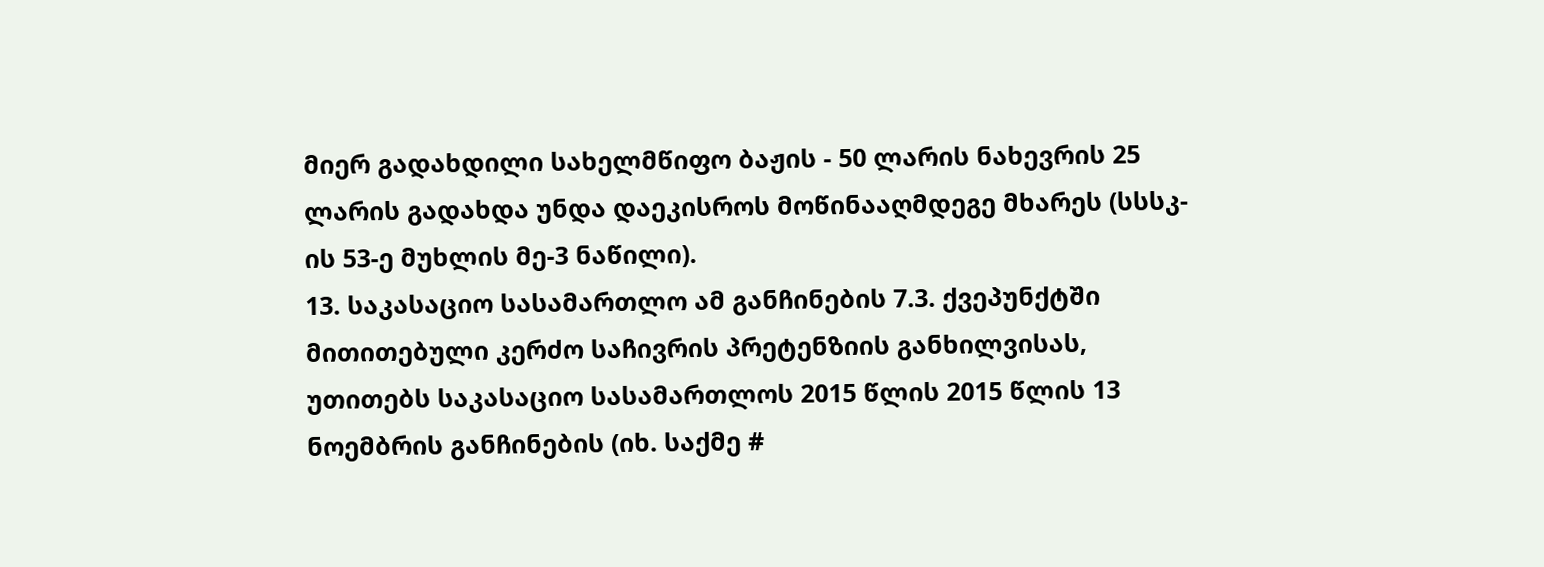მიერ გადახდილი სახელმწიფო ბაჟის - 50 ლარის ნახევრის 25 ლარის გადახდა უნდა დაეკისროს მოწინააღმდეგე მხარეს (სსსკ-ის 53-ე მუხლის მე-3 ნაწილი).
13. საკასაციო სასამართლო ამ განჩინების 7.3. ქვეპუნქტში მითითებული კერძო საჩივრის პრეტენზიის განხილვისას, უთითებს საკასაციო სასამართლოს 2015 წლის 2015 წლის 13 ნოემბრის განჩინების (იხ. საქმე #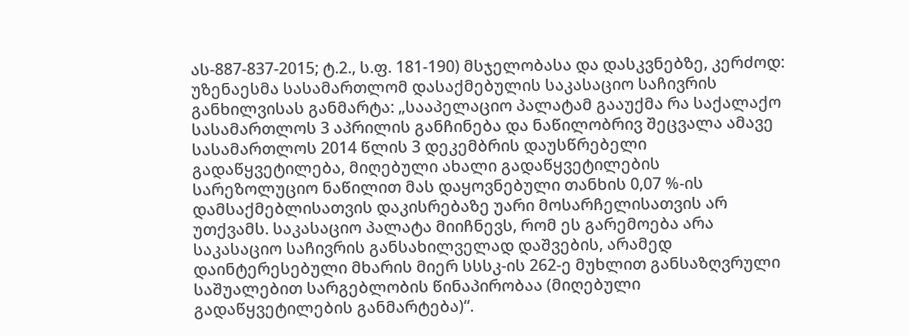ას-887-837-2015; ტ.2., ს.ფ. 181-190) მსჯელობასა და დასკვნებზე, კერძოდ: უზენაესმა სასამართლომ დასაქმებულის საკასაციო საჩივრის განხილვისას განმარტა: „სააპელაციო პალატამ გააუქმა რა საქალაქო სასამართლოს 3 აპრილის განჩინება და ნაწილობრივ შეცვალა ამავე სასამართლოს 2014 წლის 3 დეკემბრის დაუსწრებელი გადაწყვეტილება, მიღებული ახალი გადაწყვეტილების სარეზოლუციო ნაწილით მას დაყოვნებული თანხის 0,07 %-ის დამსაქმებლისათვის დაკისრებაზე უარი მოსარჩელისათვის არ უთქვამს. საკასაციო პალატა მიიჩნევს, რომ ეს გარემოება არა საკასაციო საჩივრის განსახილველად დაშვების, არამედ დაინტერესებული მხარის მიერ სსსკ-ის 262-ე მუხლით განსაზღვრული საშუალებით სარგებლობის წინაპირობაა (მიღებული გადაწყვეტილების განმარტება)“.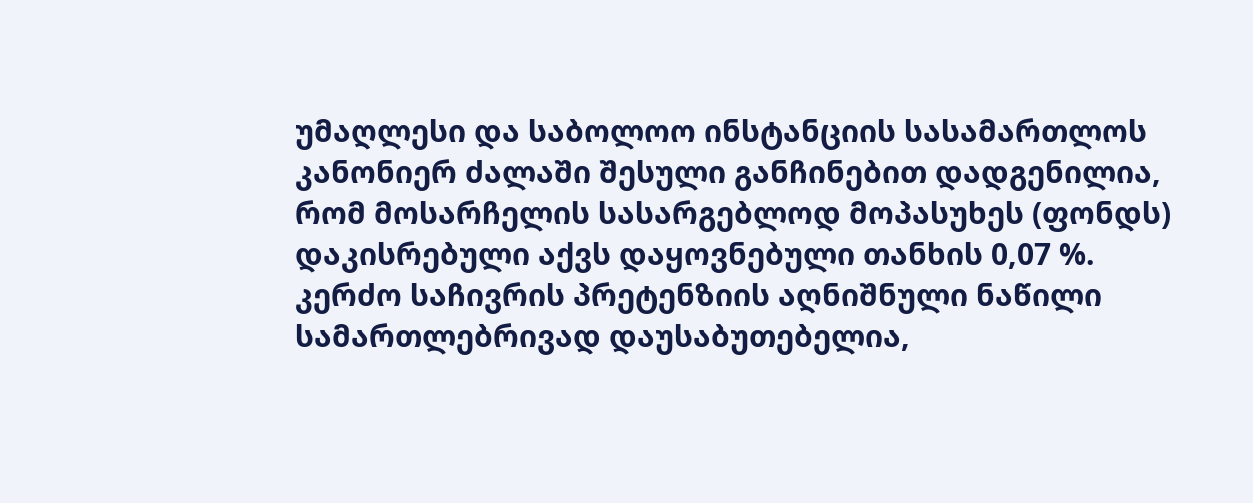უმაღლესი და საბოლოო ინსტანციის სასამართლოს კანონიერ ძალაში შესული განჩინებით დადგენილია, რომ მოსარჩელის სასარგებლოდ მოპასუხეს (ფონდს) დაკისრებული აქვს დაყოვნებული თანხის 0,07 %. კერძო საჩივრის პრეტენზიის აღნიშნული ნაწილი სამართლებრივად დაუსაბუთებელია,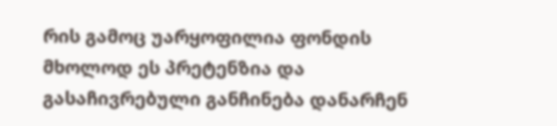რის გამოც უარყოფილია ფონდის მხოლოდ ეს პრეტენზია და გასაჩივრებული განჩინება დანარჩენ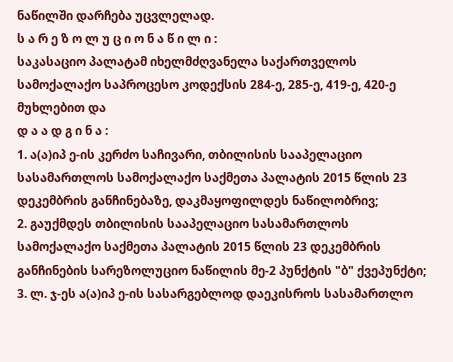ნაწილში დარჩება უცვლელად.
ს ა რ ე ზ ო ლ უ ც ი ო ნ ა წ ი ლ ი :
საკასაციო პალატამ იხელმძღვანელა საქართველოს სამოქალაქო საპროცესო კოდექსის 284-ე, 285-ე, 419-ე, 420-ე მუხლებით და
დ ა ა დ გ ი ნ ა :
1. ა(ა)იპ ე-ის კერძო საჩივარი, თბილისის სააპელაციო სასამართლოს სამოქალაქო საქმეთა პალატის 2015 წლის 23 დეკემბრის განჩინებაზე, დაკმაყოფილდეს ნაწილობრივ;
2. გაუქმდეს თბილისის სააპელაციო სასამართლოს სამოქალაქო საქმეთა პალატის 2015 წლის 23 დეკემბრის განჩინების სარეზოლუციო ნაწილის მე-2 პუნქტის "ბ" ქვეპუნქტი;
3. ლ. ჯ-ეს ა(ა)იპ ე-ის სასარგებლოდ დაეკისროს სასამართლო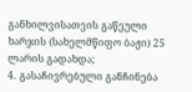განხილვისათვის გაწეული ხარჯის (სახელმწიფო ბაჟი) 25 ლარის გადახდა;
4. გასაჩივრებული განჩინება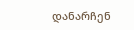დანარჩენ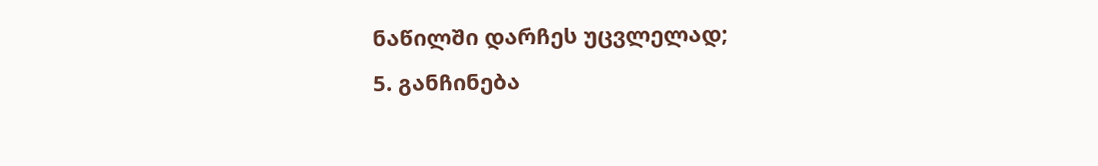ნაწილში დარჩეს უცვლელად;
5. განჩინება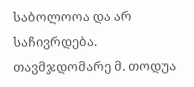საბოლოოა და არ საჩივრდება.
თავმჯდომარე მ. თოდუა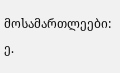მოსამართლეები: ე.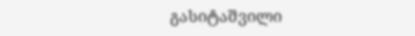გასიტაშვილი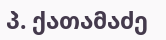პ. ქათამაძე